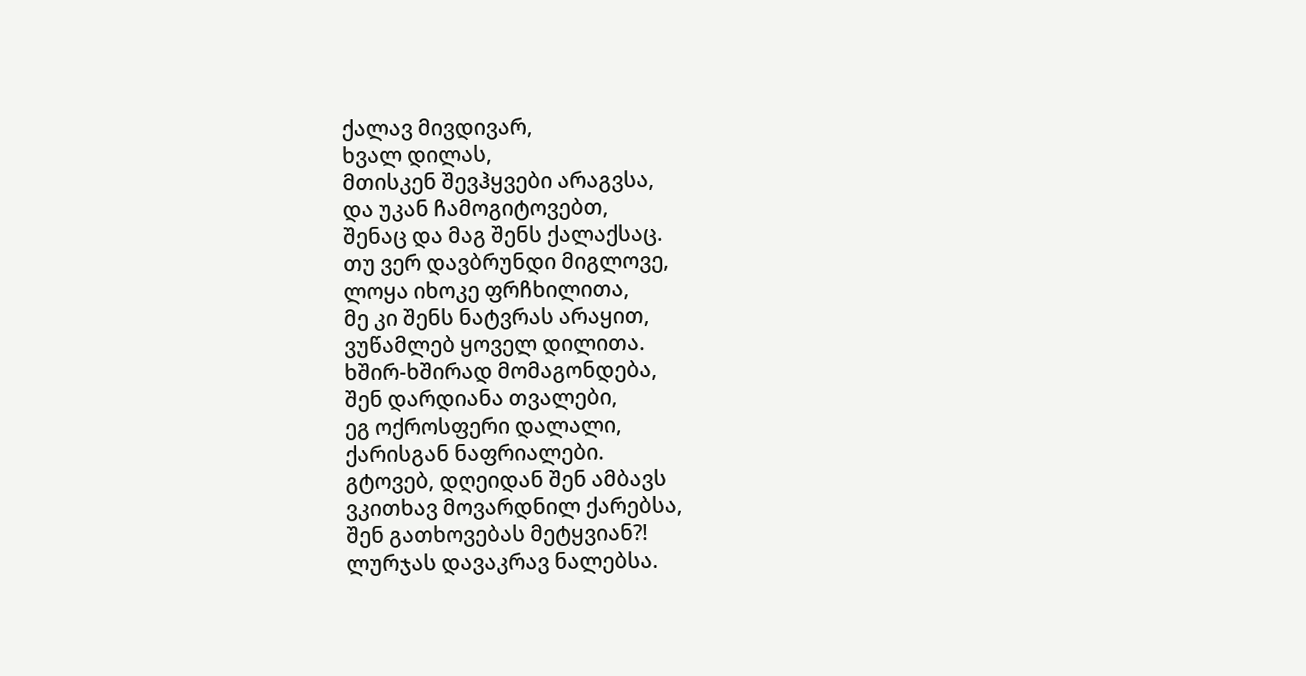ქალავ მივდივარ,
ხვალ დილას,
მთისკენ შევჰყვები არაგვსა,
და უკან ჩამოგიტოვებთ,
შენაც და მაგ შენს ქალაქსაც.
თუ ვერ დავბრუნდი მიგლოვე,
ლოყა იხოკე ფრჩხილითა,
მე კი შენს ნატვრას არაყით,
ვუწამლებ ყოველ დილითა.
ხშირ-ხშირად მომაგონდება,
შენ დარდიანა თვალები,
ეგ ოქროსფერი დალალი,
ქარისგან ნაფრიალები.
გტოვებ, დღეიდან შენ ამბავს
ვკითხავ მოვარდნილ ქარებსა,
შენ გათხოვებას მეტყვიან?!
ლურჯას დავაკრავ ნალებსა.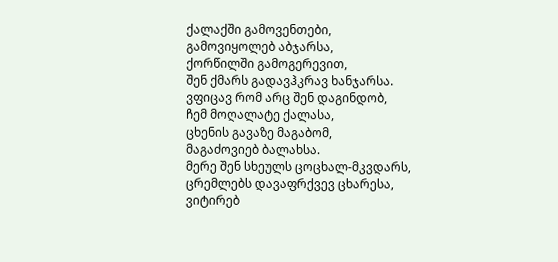ქალაქში გამოვენთები,
გამოვიყოლებ აბჯარსა,
ქორწილში გამოგერევით,
შენ ქმარს გადავჰკრავ ხანჯარსა.
ვფიცავ რომ არც შენ დაგინდობ,
ჩემ მოღალატე ქალასა,
ცხენის გავაზე მაგაბომ,
მაგაძოვიებ ბალახსა.
მერე შენ სხეულს ცოცხალ-მკვდარს,
ცრემლებს დავაფრქვევ ცხარესა,
ვიტირებ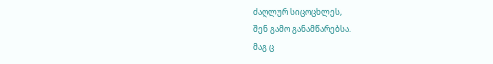ძაღლურ სიცოცხლეს,
შენ გამო განამწარებსა.
მაგ ც